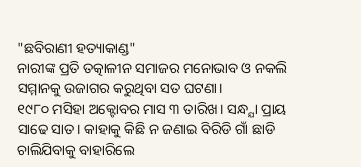"ଛବିରାଣୀ ହତ୍ୟାକାଣ୍ଡ"
ନାରୀଙ୍କ ପ୍ରତି ତତ୍କାଳୀନ ସମାଜର ମନୋଭାବ ଓ ନକଲି ସମ୍ମାନକୁ ଉଜାଗର କରୁଥିବା ସତ ଘଟଣା।
୧୯୮୦ ମସିହା ଅକ୍ଟୋବର ମାସ ୩ ତାରିଖ। ସନ୍ଧ୍ଯା ପ୍ରାୟ ସାଢେ ସାତ। କାହାକୁ କିଛି ନ ଜଣାଇ ବିରିଡି ଗାଁ ଛାଡି ଚାଲିଯିବାକୁ ବାହାରିଲେ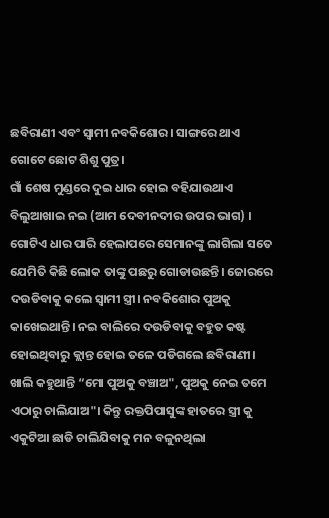ଛବିରାଣୀ ଏବଂ ସ୍ବାମୀ ନବକିଶୋର। ସାଙ୍ଗରେ ଥାଏ ଗୋଟେ ଛୋଟ ଶିଶୁ ପୁତ୍ର।
ଗାଁ ଶେଷ ମୁଣ୍ଡରେ ଦୁଇ ଧାର ହୋଇ ବହିଯାଉଥାଏ ବିଲୁଆଖାଇ ନଇ (ଆମ ଦେବୀନଦୀର ଉପର ଭାଗ) । ଗୋଟିଏ ଧାର ପାରି ହେଲାପରେ ସେମାନଙ୍କୁ ଲାଗିଲା ସତେ ଯେମିତି କିଛି ଲୋକ ତାଙ୍କୁ ପଛରୁ ଗୋଡାଉଛନ୍ତି। ଜୋରରେ ଦଉଡିବାକୁ କଲେ ସ୍ବାମୀ ସ୍ତ୍ରୀ। ନବକିଶୋର ପୁଅକୁ କାଖେଇଥାନ୍ତି। ନଇ ବାଲିରେ ଦଉଡିବାକୁ ବହୁତ କଷ୍ଟ ହୋଇଥିବାରୁ କ୍ଲାନ୍ତ ହୋଇ ତଳେ ପଡିଗଲେ ଛବିରାଣୀ। ଖାଲି କହୁଥାନ୍ତି “ମୋ ପୁଅକୁ ବଞ୍ଚାଅ", ପୁଅକୁ ନେଇ ତମେ ଏଠାରୁ ଚାଲିଯାଅ"। କିନ୍ତୁ ରକ୍ତପିପାସୁଙ୍କ ହାତରେ ସ୍ତ୍ରୀ କୁ ଏକୁଟିଆ ଛାଡି ଚାଲିଯିବାକୁ ମନ ବଳୁନଥିଲା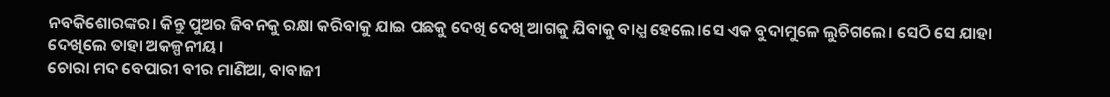ନବକିଶୋରଙ୍କର। କିନ୍ତୁ ପୁଅର ଜିବନକୁ ରକ୍ଷା କରିବାକୁ ଯାଇ ପଛକୁ ଦେଖି ଦେଖି ଆଗକୁ ଯିବାକୁ ବାଧ୍ଯ ହେଲେ।ସେ ଏକ ବୁଦାମୁଳେ ଲୁଚିଗଲେ। ସେଠି ସେ ଯାହା ଦେଖିଲେ ତାହା ଅକଳ୍ପନୀୟ।
ଚୋରା ମଦ ବେପାରୀ ବୀର ମାଣିଆ, ବାବାଜୀ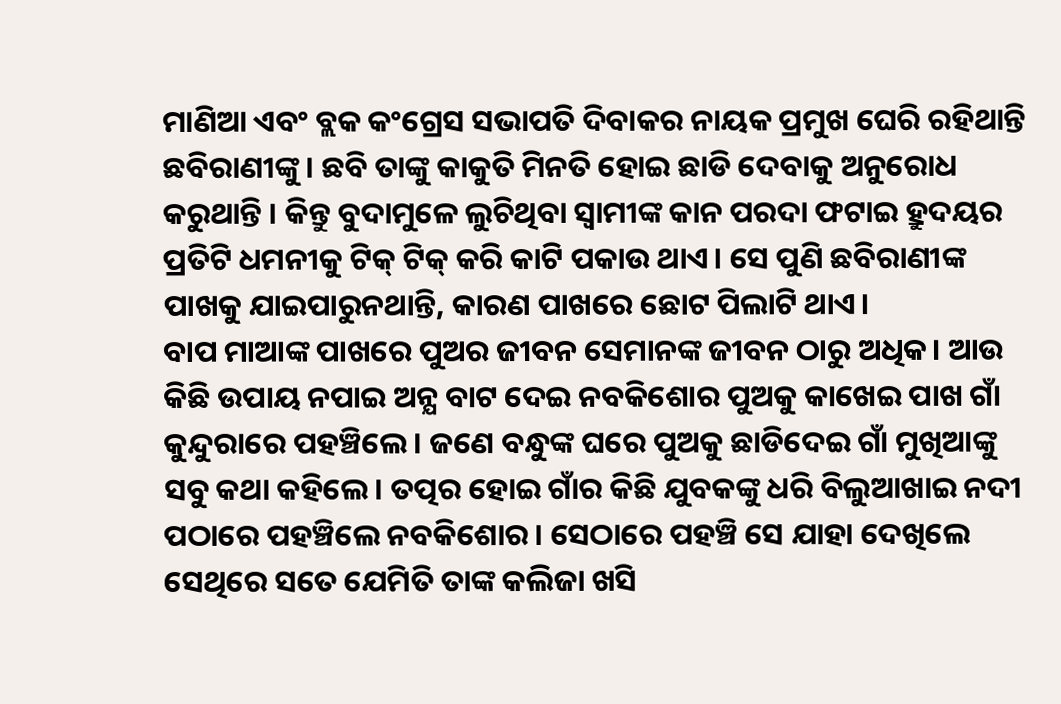ମାଣିଆ ଏବଂ ବ୍ଲକ କଂଗ୍ରେସ ସଭାପତି ଦିବାକର ନାୟକ ପ୍ରମୁଖ ଘେରି ରହିଥାନ୍ତି ଛବିରାଣୀଙ୍କୁ। ଛବି ତାଙ୍କୁ କାକୁତି ମିନତି ହୋଇ ଛାଡି ଦେବାକୁ ଅନୁରୋଧ କରୁଥାନ୍ତି । କିନ୍ତୁ ବୁଦାମୁଳେ ଲୁଚିଥିବା ସ୍ବାମୀଙ୍କ କାନ ପରଦା ଫଟାଇ ହ୍ରୁଦୟର ପ୍ରତିଟି ଧମନୀକୁ ଟିକ୍ ଟିକ୍ କରି କାଟି ପକାଉ ଥାଏ। ସେ ପୁଣି ଛବିରାଣୀଙ୍କ ପାଖକୁ ଯାଇପାରୁନଥାନ୍ତି, କାରଣ ପାଖରେ ଛୋଟ ପିଲାଟି ଥାଏ।
ବାପ ମାଆଙ୍କ ପାଖରେ ପୁଅର ଜୀବନ ସେମାନଙ୍କ ଜୀବନ ଠାରୁ ଅଧିକ। ଆଉ କିଛି ଉପାୟ ନପାଇ ଅନ୍ଯ ବାଟ ଦେଇ ନବକିଶୋର ପୁଅକୁ କାଖେଇ ପାଖ ଗାଁ କୁନ୍ଦୁରାରେ ପହଞ୍ଚିଲେ। ଜଣେ ବନ୍ଧୁଙ୍କ ଘରେ ପୁଅକୁ ଛାଡିଦେଇ ଗାଁ ମୁଖିଆଙ୍କୁ ସବୁ କଥା କହିଲେ। ତତ୍ପର ହୋଇ ଗାଁର କିଛି ଯୁବକଙ୍କୁ ଧରି ବିଲୁଆଖାଇ ନଦୀ ପଠାରେ ପହଞ୍ଚିଲେ ନବକିଶୋର। ସେଠାରେ ପହଞ୍ଚି ସେ ଯାହା ଦେଖିଲେ ସେଥିରେ ସତେ ଯେମିତି ତାଙ୍କ କଲିଜା ଖସି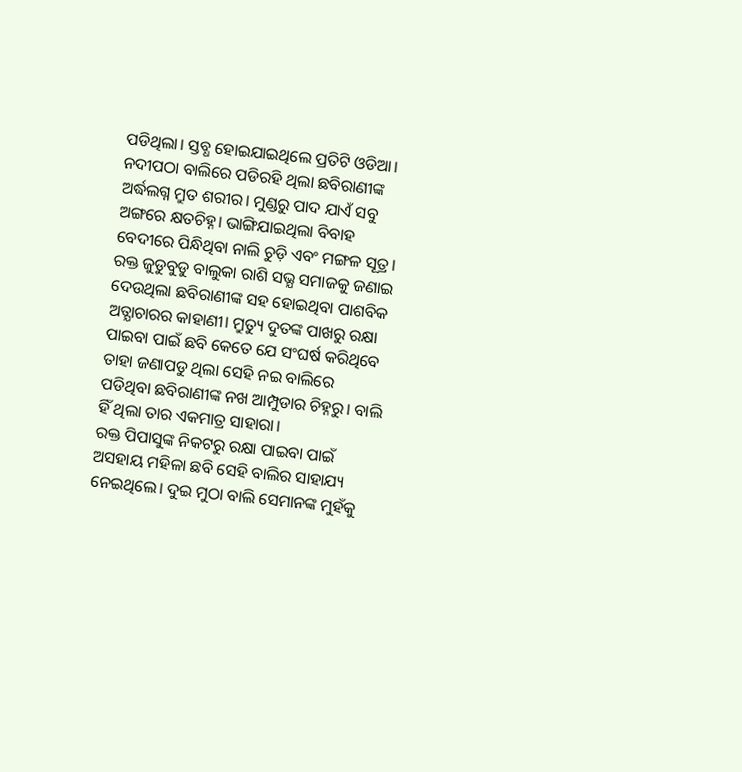ପଡିଥିଲା। ସ୍ତବ୍ଧ ହୋଇଯାଇଥିଲେ ପ୍ରତିଟି ଓଡିଆ।
ନଦୀପଠା ବାଲିରେ ପଡିରହି ଥିଲା ଛବିରାଣୀଙ୍କ ଅର୍ଦ୍ଧଲଗ୍ନ ମ୍ରୁତ ଶରୀର। ମୁଣ୍ଡରୁ ପାଦ ଯାଏଁ ସବୁ ଅଙ୍ଗରେ କ୍ଷତଚିହ୍ନ। ଭାଙ୍ଗିଯାଇଥିଲା ବିବାହ ବେଦୀରେ ପିନ୍ଧିଥିବା ନାଲି ଚୁଡ଼ି ଏବଂ ମଙ୍ଗଳ ସୂତ୍ର। ରକ୍ତ ଜୁଡୁବୁଡୁ ବାଲୁକା ରାଶି ସଭ୍ଯ ସମାଜକୁ ଜଣାଇ ଦେଉଥିଲା ଛବିରାଣୀଙ୍କ ସହ ହୋଇଥିବା ପାଶବିକ ଅତ୍ଯାଚାରର କାହାଣୀ। ମ୍ରୁତ୍ୟୁ ଦୁତଙ୍କ ପାଖରୁ ରକ୍ଷା ପାଇବା ପାଇଁ ଛବି କେତେ ଯେ ସଂଘର୍ଷ କରିଥିବେ ତାହା ଜଣାପଡୁ ଥିଲା ସେହି ନଇ ବାଲିରେ ପଡିଥିବା ଛବିରାଣୀଙ୍କ ନଖ ଆମ୍ପୁଡାର ଚିହ୍ନରୁ। ବାଲି ହିଁ ଥିଲା ତାର ଏକମାତ୍ର ସାହାରା।
ରକ୍ତ ପିପାସୁଙ୍କ ନିକଟରୁ ରକ୍ଷା ପାଇବା ପାଇଁ ଅସହାୟ ମହିଳା ଛବି ସେହି ବାଲିର ସାହାଯ୍ୟ ନେଇଥିଲେ। ଦୁଇ ମୁଠା ବାଲି ସେମାନଙ୍କ ମୁହଁକୁ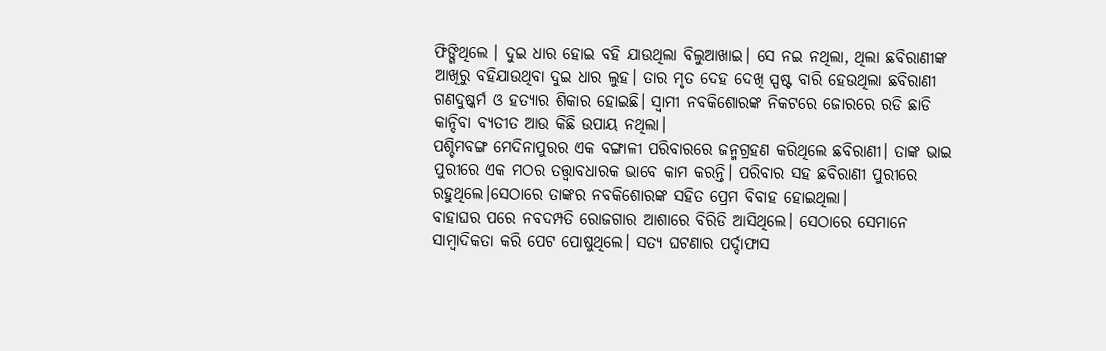ଫିଙ୍ଗିଥିଲେ । ଦୁଇ ଧାର ହୋଇ ବହି ଯାଉଥିଲା ବିଲୁଆଖାଇ। ସେ ନଇ ନଥିଲା, ଥିଲା ଛବିରାଣୀଙ୍କ ଆଖିରୁ ବହିଯାଉଥିବା ଦୁଇ ଧାର ଲୁହ। ତାର ମୃତ ଦେହ ଦେଖି ସ୍ପଷ୍ଟ ବାରି ହେଉଥିଲା ଛବିରାଣୀ ଗଣଦୁଷ୍କର୍ମ ଓ ହତ୍ଯାର ଶିକାର ହୋଇଛି। ସ୍ବାମୀ ନବକିଶୋରଙ୍କ ନିକଟରେ ଜୋରରେ ରଡି ଛାଡି କାନ୍ଦିବା ବ୍ଯତୀତ ଆଉ କିଛି ଉପାୟ ନଥିଲା।
ପଶ୍ଚିମବଙ୍ଗ ମେଦିନାପୁରର ଏକ ବଙ୍ଗାଳୀ ପରିବାରରେ ଜନ୍ମଗ୍ରହଣ କରିଥିଲେ ଛବିରାଣୀ। ତାଙ୍କ ଭାଇ ପୁରୀରେ ଏକ ମଠର ତତ୍ତ୍ବାବଧାରକ ଭାବେ କାମ କରନ୍ତି। ପରିବାର ସହ ଛବିରାଣୀ ପୁରୀରେ ରହୁଥିଲେ।ସେଠାରେ ତାଙ୍କର ନବକିଶୋରଙ୍କ ସହିତ ପ୍ରେମ ବିବାହ ହୋଇଥିଲା।
ବାହାଘର ପରେ ନବଦମ୍ପତି ରୋଜଗାର ଆଶାରେ ବିରିଡି ଆସିଥିଲେ। ସେଠାରେ ସେମାନେ ସାମ୍ବାଦିକତା କରି ପେଟ ପୋଷୁଥିଲେ। ସତ୍ଯ ଘଟଣାର ପର୍ଦ୍ଦାଫାସ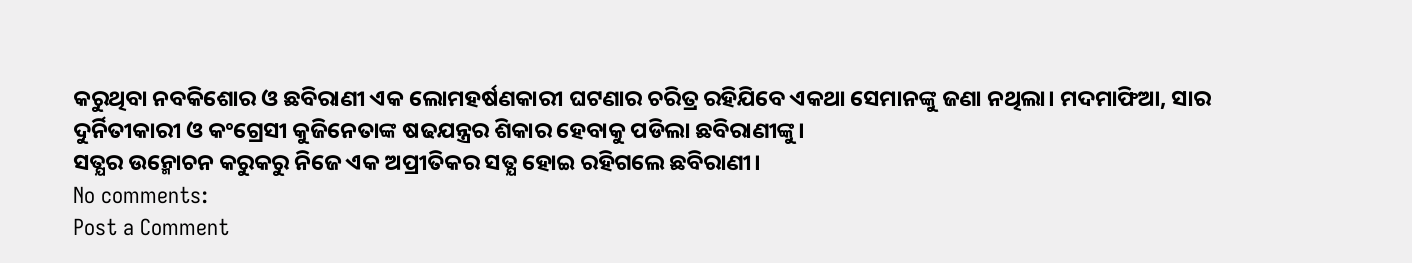କରୁଥିବା ନବକିଶୋର ଓ ଛବିରାଣୀ ଏକ ଲୋମହର୍ଷଣକାରୀ ଘଟଣାର ଚରିତ୍ର ରହିଯିବେ ଏକଥା ସେମାନଙ୍କୁ ଜଣା ନଥିଲା। ମଦମାଫିଆ, ସାର ଦୁର୍ନିତୀକାରୀ ଓ କଂଗ୍ରେସୀ କୁଜିନେତାଙ୍କ ଷଢଯନ୍ତ୍ରର ଶିକାର ହେବାକୁ ପଡିଲା ଛବିରାଣୀଙ୍କୁ।
ସତ୍ଯର ଉନ୍ମୋଚନ କରୁକରୁ ନିଜେ ଏକ ଅପ୍ରୀତିକର ସତ୍ଯ ହୋଇ ରହିଗଲେ ଛବିରାଣୀ।
No comments:
Post a Comment